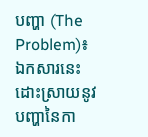បញ្ហា (The Problem)៖ ឯកសារនេះដោះស្រាយនូវបញ្ហានៃកា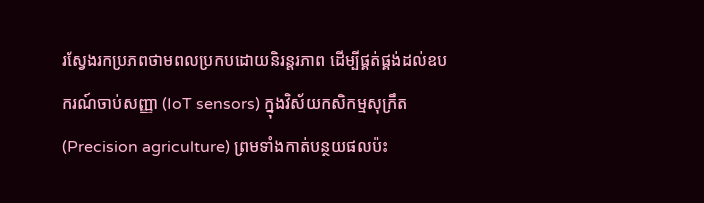រស្វែងរកប្រភពថាមពលប្រកបដោយនិរន្តរភាព ដើម្បីផ្គត់ផ្គង់ដល់ឧបករណ៍ចាប់សញ្ញា (IoT sensors) ក្នុងវិស័យកសិកម្មសុក្រឹត (Precision agriculture) ព្រមទាំងកាត់បន្ថយផលប៉ះ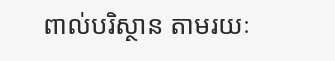ពាល់បរិស្ថាន តាមរយៈ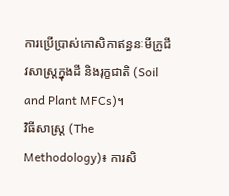ការប្រើប្រាស់កោសិកាឥន្ធនៈមីក្រូជីវសាស្ត្រក្នុងដី និងរុក្ខជាតិ (Soil and Plant MFCs)។
វិធីសាស្ត្រ (The Methodology)៖ ការសិ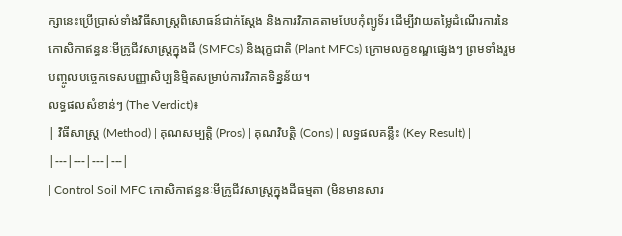ក្សានេះប្រើប្រាស់ទាំងវិធីសាស្ត្រពិសោធន៍ជាក់ស្តែង និងការវិភាគតាមបែបកុំព្យូទ័រ ដើម្បីវាយតម្លៃដំណើរការនៃកោសិកាឥន្ធនៈមីក្រូជីវសាស្ត្រក្នុងដី (SMFCs) និងរុក្ខជាតិ (Plant MFCs) ក្រោមលក្ខខណ្ឌផ្សេងៗ ព្រមទាំងរួមបញ្ចូលបច្ចេកទេសបញ្ញាសិប្បនិម្មិតសម្រាប់ការវិភាគទិន្នន័យ។
លទ្ធផលសំខាន់ៗ (The Verdict)៖
| វិធីសាស្ត្រ (Method) | គុណសម្បត្តិ (Pros) | គុណវិបត្តិ (Cons) | លទ្ធផលគន្លឹះ (Key Result) |
|---|---|---|---|
| Control Soil MFC កោសិកាឥន្ធនៈមីក្រូជីវសាស្ត្រក្នុងដីធម្មតា (មិនមានសារ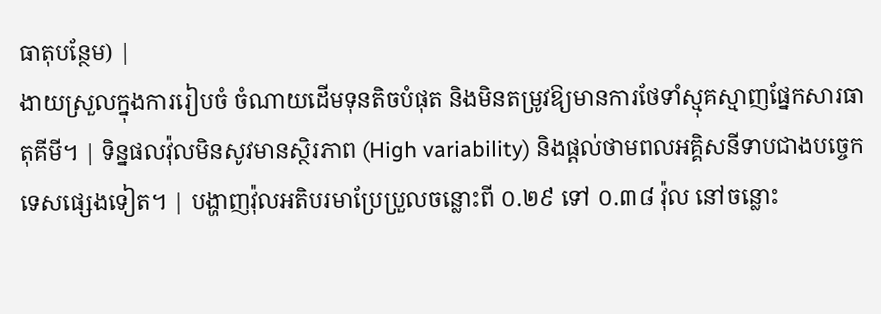ធាតុបន្ថែម) |
ងាយស្រួលក្នុងការរៀបចំ ចំណាយដើមទុនតិចបំផុត និងមិនតម្រូវឱ្យមានការថែទាំស្មុគស្មាញផ្នែកសារធាតុគីមី។ | ទិន្នផលវ៉ុលមិនសូវមានស្ថិរភាព (High variability) និងផ្តល់ថាមពលអគ្គិសនីទាបជាងបច្ចេកទេសផ្សេងទៀត។ | បង្ហាញវ៉ុលអតិបរមាប្រែប្រួលចន្លោះពី ០.២៩ ទៅ ០.៣៨ វ៉ុល នៅចន្លោះ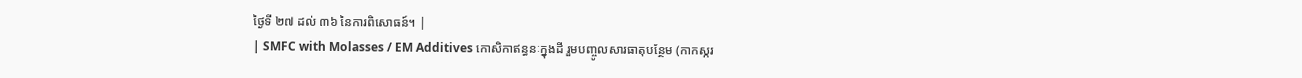ថ្ងៃទី ២៧ ដល់ ៣៦ នៃការពិសោធន៍។ |
| SMFC with Molasses / EM Additives កោសិកាឥន្ធនៈក្នុងដី រួមបញ្ចូលសារធាតុបន្ថែម (កាកស្ករ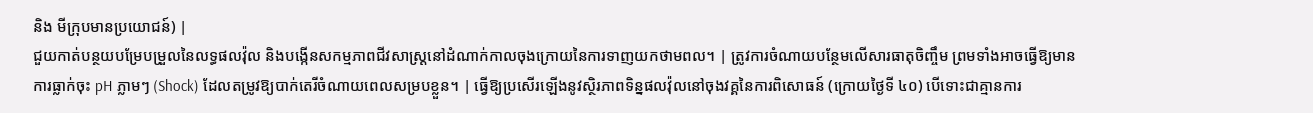និង មីក្រុបមានប្រយោជន៍) |
ជួយកាត់បន្ថយបម្រែបម្រួលនៃលទ្ធផលវ៉ុល និងបង្កើនសកម្មភាពជីវសាស្ត្រនៅដំណាក់កាលចុងក្រោយនៃការទាញយកថាមពល។ | ត្រូវការចំណាយបន្ថែមលើសារធាតុចិញ្ចឹម ព្រមទាំងអាចធ្វើឱ្យមានការធ្លាក់ចុះ pH ភ្លាមៗ (Shock) ដែលតម្រូវឱ្យបាក់តេរីចំណាយពេលសម្របខ្លួន។ | ធ្វើឱ្យប្រសើរឡើងនូវស្ថិរភាពទិន្នផលវ៉ុលនៅចុងវគ្គនៃការពិសោធន៍ (ក្រោយថ្ងៃទី ៤០) បើទោះជាគ្មានការ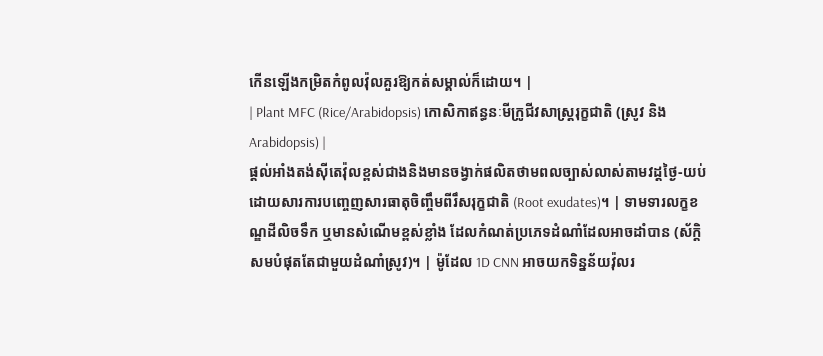កើនឡើងកម្រិតកំពូលវ៉ុលគួរឱ្យកត់សម្គាល់ក៏ដោយ។ |
| Plant MFC (Rice/Arabidopsis) កោសិកាឥន្ធនៈមីក្រូជីវសាស្ត្ររុក្ខជាតិ (ស្រូវ និង Arabidopsis) |
ផ្តល់អាំងតង់ស៊ីតេវ៉ុលខ្ពស់ជាងនិងមានចង្វាក់ផលិតថាមពលច្បាស់លាស់តាមវដ្តថ្ងៃ-យប់ ដោយសារការបញ្ចេញសារធាតុចិញ្ចឹមពីរឹសរុក្ខជាតិ (Root exudates)។ | ទាមទារលក្ខខណ្ឌដីលិចទឹក ឬមានសំណើមខ្ពស់ខ្លាំង ដែលកំណត់ប្រភេទដំណាំដែលអាចដាំបាន (ស័ក្តិសមបំផុតតែជាមួយដំណាំស្រូវ)។ | ម៉ូដែល 1D CNN អាចយកទិន្នន័យវ៉ុលរ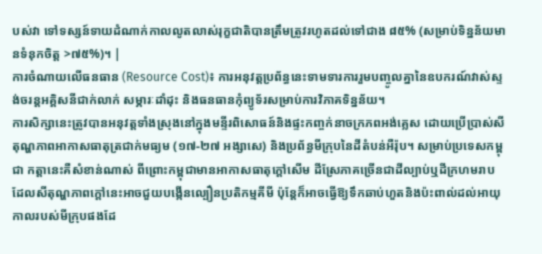បស់វា ទៅទស្សន៍ទាយដំណាក់កាលលូតលាស់រុក្ខជាតិបានត្រឹមត្រូវរហូតដល់ទៅជាង ៨៥% (សម្រាប់ទិន្នន័យមានទំនុកចិត្ត >៧៥%)។ |
ការចំណាយលើធនធាន (Resource Cost)៖ ការអនុវត្តប្រព័ន្ធនេះទាមទារការរួមបញ្ចូលគ្នានៃឧបករណ៍វាស់ស្ទង់ចរន្តអគ្គិសនីជាក់លាក់ សម្ភារៈដាំដុះ និងធនធានកុំព្យូទ័រសម្រាប់ការវិភាគទិន្នន័យ។
ការសិក្សានេះត្រូវបានអនុវត្តទាំងស្រុងនៅក្នុងមន្ទីរពិសោធន៍និងផ្ទះកញ្ចក់នាចក្រភពអង់គ្លេស ដោយប្រើប្រាស់សីតុណ្ហភាពអាកាសធាតុត្រជាក់មធ្យម (១៧-២៧ អង្សាសេ) និងប្រព័ន្ធមីក្រុបនៃដីតំបន់អឺរ៉ុប។ សម្រាប់ប្រទេសកម្ពុជា កត្តានេះគឺសំខាន់ណាស់ ពីព្រោះកម្ពុជាមានអាកាសធាតុក្តៅសើម ដីស្រែភាគច្រើនជាដីល្បាប់ឬដីក្រហមរាប ដែលសីតុណ្ហភាពក្ដៅនេះអាចជួយបង្កើនល្បឿនប្រតិកម្មគីមី ប៉ុន្តែក៏អាចធ្វើឱ្យទឹកឆាប់ហួតនិងប៉ះពាល់ដល់អាយុកាលរបស់មីក្រុបផងដែ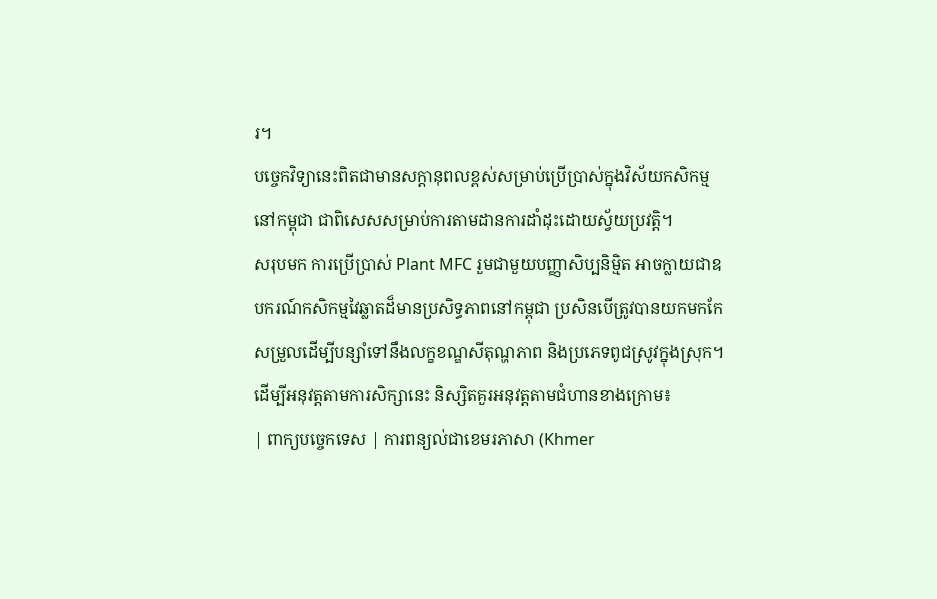រ។
បច្ចេកវិទ្យានេះពិតជាមានសក្តានុពលខ្ពស់សម្រាប់ប្រើប្រាស់ក្នុងវិស័យកសិកម្មនៅកម្ពុជា ជាពិសេសសម្រាប់ការតាមដានការដាំដុះដោយស្វ័យប្រវត្តិ។
សរុបមក ការប្រើប្រាស់ Plant MFC រួមជាមួយបញ្ញាសិប្បនិម្មិត អាចក្លាយជាឧបករណ៍កសិកម្មវៃឆ្លាតដ៏មានប្រសិទ្ធភាពនៅកម្ពុជា ប្រសិនបើត្រូវបានយកមកកែសម្រួលដើម្បីបន្សាំទៅនឹងលក្ខខណ្ឌសីតុណ្ហភាព និងប្រភេទពូជស្រូវក្នុងស្រុក។
ដើម្បីអនុវត្តតាមការសិក្សានេះ និស្សិតគួរអនុវត្តតាមជំហានខាងក្រោម៖
| ពាក្យបច្ចេកទេស | ការពន្យល់ជាខេមរភាសា (Khmer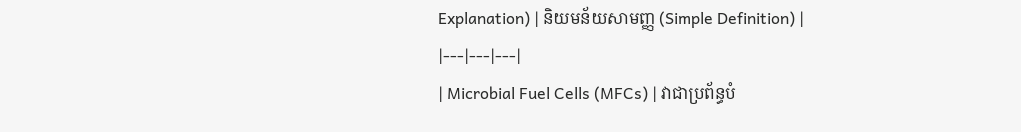Explanation) | និយមន័យសាមញ្ញ (Simple Definition) |
|---|---|---|
| Microbial Fuel Cells (MFCs) | វាជាប្រព័ន្ធបំ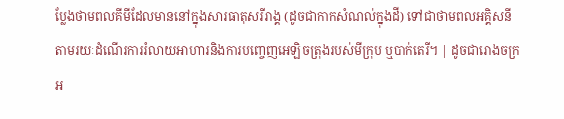ប្លែងថាមពលគីមីដែលមាននៅក្នុងសារធាតុសរីរាង្គ (ដូចជាកាកសំណល់ក្នុងដី) ទៅជាថាមពលអគ្គិសនី តាមរយៈដំណើរការរំលាយអាហារនិងការបញ្ចេញអេឡិចត្រុងរបស់មីក្រុប ឬបាក់តេរី។ | ដូចជារោងចក្រអ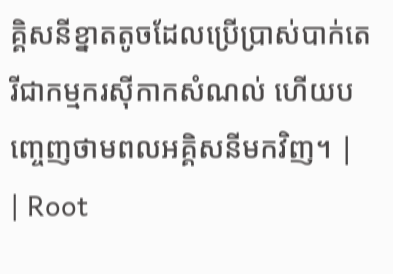គ្គិសនីខ្នាតតូចដែលប្រើប្រាស់បាក់តេរីជាកម្មករស៊ីកាកសំណល់ ហើយបញ្ចេញថាមពលអគ្គិសនីមកវិញ។ |
| Root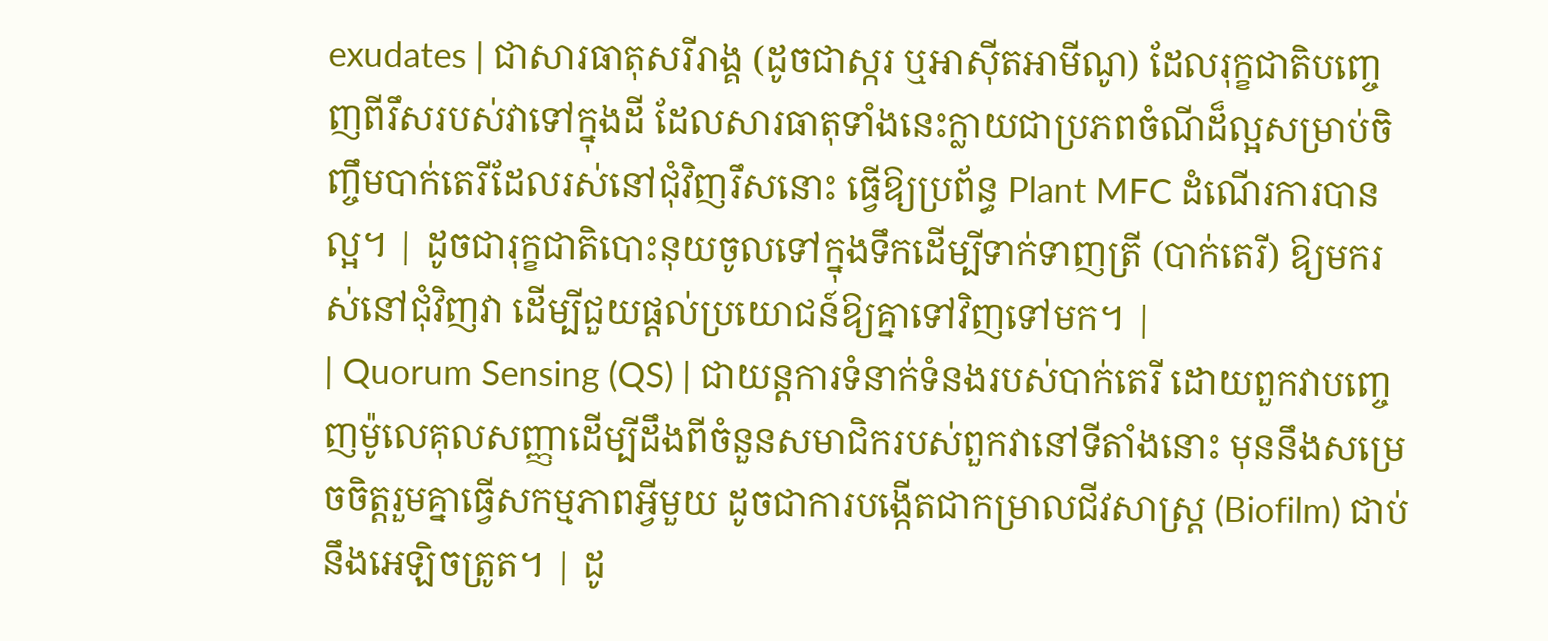exudates | ជាសារធាតុសរីរាង្គ (ដូចជាស្ករ ឬអាស៊ីតអាមីណូ) ដែលរុក្ខជាតិបញ្ចេញពីរឹសរបស់វាទៅក្នុងដី ដែលសារធាតុទាំងនេះក្លាយជាប្រភពចំណីដ៏ល្អសម្រាប់ចិញ្ចឹមបាក់តេរីដែលរស់នៅជុំវិញរឹសនោះ ធ្វើឱ្យប្រព័ន្ធ Plant MFC ដំណើរការបានល្អ។ | ដូចជារុក្ខជាតិបោះនុយចូលទៅក្នុងទឹកដើម្បីទាក់ទាញត្រី (បាក់តេរី) ឱ្យមករស់នៅជុំវិញវា ដើម្បីជួយផ្ដល់ប្រយោជន៍ឱ្យគ្នាទៅវិញទៅមក។ |
| Quorum Sensing (QS) | ជាយន្តការទំនាក់ទំនងរបស់បាក់តេរី ដោយពួកវាបញ្ចេញម៉ូលេគុលសញ្ញាដើម្បីដឹងពីចំនួនសមាជិករបស់ពួកវានៅទីតាំងនោះ មុននឹងសម្រេចចិត្តរួមគ្នាធ្វើសកម្មភាពអ្វីមួយ ដូចជាការបង្កើតជាកម្រាលជីវសាស្ត្រ (Biofilm) ជាប់នឹងអេឡិចត្រូត។ | ដូ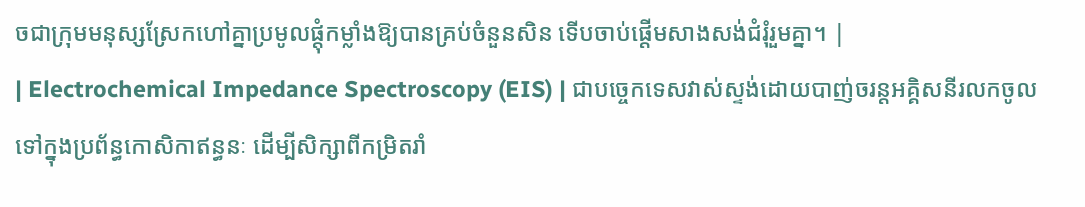ចជាក្រុមមនុស្សស្រែកហៅគ្នាប្រមូលផ្តុំកម្លាំងឱ្យបានគ្រប់ចំនួនសិន ទើបចាប់ផ្តើមសាងសង់ជំរុំរួមគ្នា។ |
| Electrochemical Impedance Spectroscopy (EIS) | ជាបច្ចេកទេសវាស់ស្ទង់ដោយបាញ់ចរន្តអគ្គិសនីរលកចូលទៅក្នុងប្រព័ន្ធកោសិកាឥន្ធនៈ ដើម្បីសិក្សាពីកម្រិតរាំ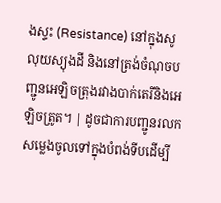ងស្ទះ (Resistance) នៅក្នុងសូលុយស្យុងដី និងនៅត្រង់ចំណុចបញ្ជូនអេឡិចត្រុងរវាងបាក់តេរីនិងអេឡិចត្រូត។ | ដូចជាការបញ្ជូនរលកសម្លេងចូលទៅក្នុងបំពង់ទីបដើម្បី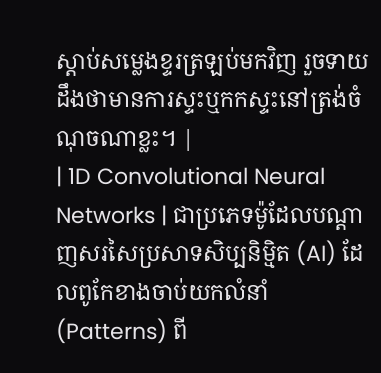ស្តាប់សម្លេងខ្ទរត្រឡប់មកវិញ រួចទាយដឹងថាមានការស្ទះឬកកស្ទះនៅត្រង់ចំណុចណាខ្លះ។ |
| 1D Convolutional Neural Networks | ជាប្រភេទម៉ូដែលបណ្ដាញសរសៃប្រសាទសិប្បនិម្មិត (AI) ដែលពូកែខាងចាប់យកលំនាំ (Patterns) ពី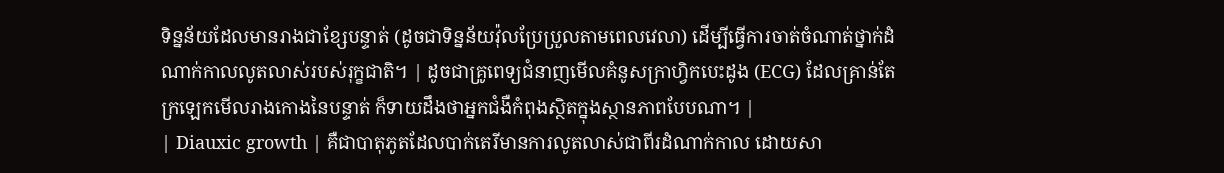ទិន្នន័យដែលមានរាងជាខ្សែបន្ទាត់ (ដូចជាទិន្នន័យវ៉ុលប្រែប្រួលតាមពេលវេលា) ដើម្បីធ្វើការចាត់ចំណាត់ថ្នាក់ដំណាក់កាលលូតលាស់របស់រុក្ខជាតិ។ | ដូចជាគ្រូពេទ្យជំនាញមើលគំនូសក្រាហ្វិកបេះដូង (ECG) ដែលគ្រាន់តែក្រឡេកមើលរាងកោងនៃបន្ទាត់ ក៏ទាយដឹងថាអ្នកជំងឺកំពុងស្ថិតក្នុងស្ថានភាពបែបណា។ |
| Diauxic growth | គឺជាបាតុភូតដែលបាក់តេរីមានការលូតលាស់ជាពីរដំណាក់កាល ដោយសា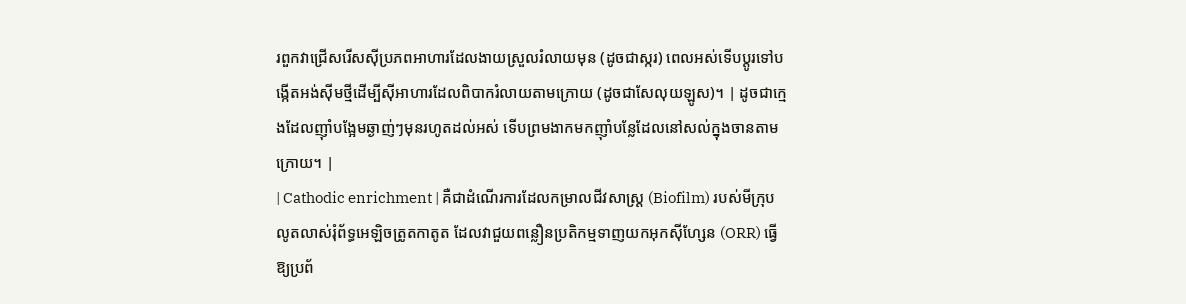រពួកវាជ្រើសរើសស៊ីប្រភពអាហារដែលងាយស្រួលរំលាយមុន (ដូចជាស្ករ) ពេលអស់ទើបប្តូរទៅបង្កើតអង់ស៊ីមថ្មីដើម្បីស៊ីអាហារដែលពិបាករំលាយតាមក្រោយ (ដូចជាសែលុយឡូស)។ | ដូចជាក្មេងដែលញ៉ាំបង្អែមឆ្ងាញ់ៗមុនរហូតដល់អស់ ទើបព្រមងាកមកញ៉ាំបន្លែដែលនៅសល់ក្នុងចានតាមក្រោយ។ |
| Cathodic enrichment | គឺជាដំណើរការដែលកម្រាលជីវសាស្ត្រ (Biofilm) របស់មីក្រុបលូតលាស់រុំព័ទ្ធអេឡិចត្រូតកាតូត ដែលវាជួយពន្លឿនប្រតិកម្មទាញយកអុកស៊ីហ្សែន (ORR) ធ្វើឱ្យប្រព័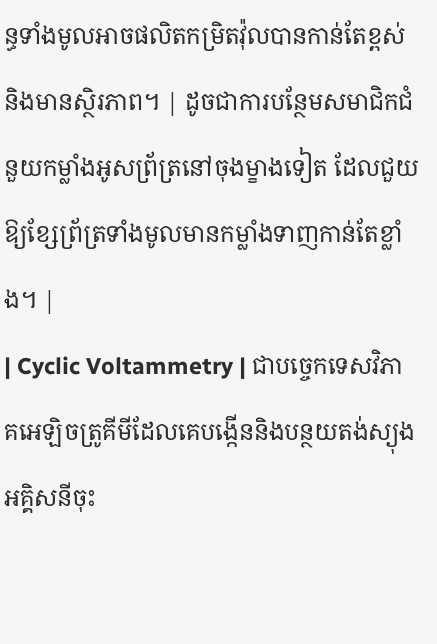ន្ធទាំងមូលអាចផលិតកម្រិតវ៉ុលបានកាន់តែខ្ពស់និងមានស្ថិរភាព។ | ដូចជាការបន្ថែមសមាជិកជំនួយកម្លាំងអូសព្រ័ត្រនៅចុងម្ខាងទៀត ដែលជួយឱ្យខ្សែព្រ័ត្រទាំងមូលមានកម្លាំងទាញកាន់តែខ្លាំង។ |
| Cyclic Voltammetry | ជាបច្ចេកទេសវិភាគអេឡិចត្រូគីមីដែលគេបង្កើននិងបន្ថយតង់ស្យុងអគ្គិសនីចុះ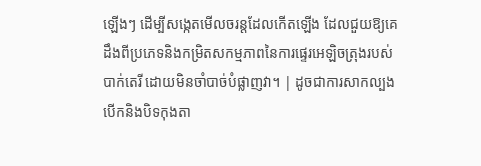ឡើងៗ ដើម្បីសង្កេតមើលចរន្តដែលកើតឡើង ដែលជួយឱ្យគេដឹងពីប្រភេទនិងកម្រិតសកម្មភាពនៃការផ្ទេរអេឡិចត្រុងរបស់បាក់តេរី ដោយមិនចាំបាច់បំផ្លាញវា។ | ដូចជាការសាកល្បងបើកនិងបិទកុងតា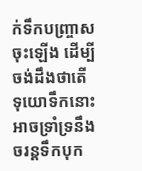ក់ទឹកបញ្ច្រាសចុះឡើង ដើម្បីចង់ដឹងថាតើទុយោទឹកនោះអាចទ្រាំទ្រនឹងចរន្តទឹកបុក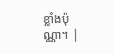ខ្លាំងប៉ុណ្ណា។ |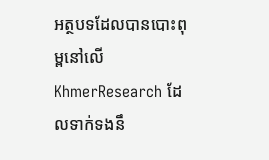អត្ថបទដែលបានបោះពុម្ពនៅលើ KhmerResearch ដែលទាក់ទងនឹ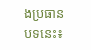ងប្រធានបទនេះ៖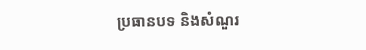ប្រធានបទ និងសំណួរ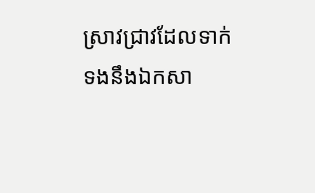ស្រាវជ្រាវដែលទាក់ទងនឹងឯកសា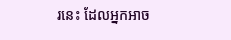រនេះ ដែលអ្នកអាច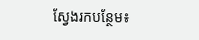ស្វែងរកបន្ថែម៖